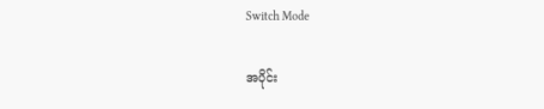Switch Mode

အပိုင်း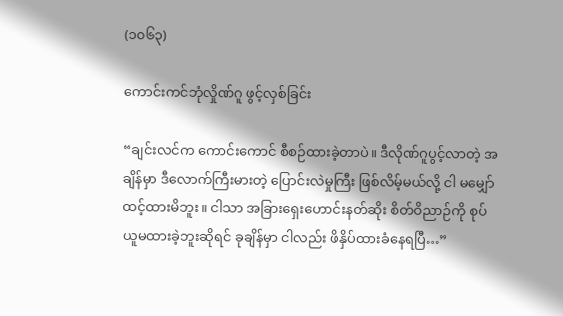(၁၀၆၃)

ကောင်းကင်ဘုံလှိုဏ်ဂူ ဖွင့်လှစ်ခြင်း

“ချင်းလင်က ကောင်းကောင် စီစဉ်ထားခဲ့တာပဲ။ ဒီလိုဏ်ဂူပွင့်လာတဲ့ အချိန်မှာ ဒီလောက်ကြီးမားတဲ့ ပြောင်းလဲမှုကြီး ဖြစ်လိမ့်မယ်လို့ ငါ မမျှော်ထင့်ထားမိဘူး။ ငါသာ အခြားရှေးဟောင်းနတ်ဆိုး စိတ်ဝိညာဉ်ကို စုပ်ယူမထားခဲ့ဘူးဆိုရင် ခုချိန်မှာ ငါလည်း ဖိနှိပ်ထားခံနေရပြီ…”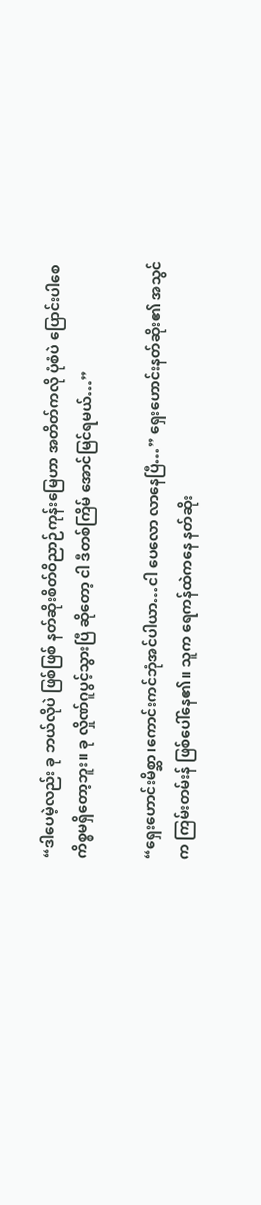“ဒါပေမဲ့လည်း ခု ဘယ်လိုပဲ ဖြစ်ဖြစ် နတ်ဆိုးစိတ်ဝိညာဉ်ကုန်းမြေဟာ အတိတ်ကလို ပုံစံပဲ ပြောင်းပါစေ ကိစ္စမရှိတော့ဘူး။ ခု လှိုဏ်ဂူပွင့်သွားပြီ ဆိုတော့ ငါ ဒီတစ်ကြိမ် အောင်မြင်ရမယ်…”

“ရှေးဟောင်းမိစ္ဆာ၊ကောင်းကင်ဘုံအင်ပါယာ…ငါ ပေလော လာနေပြီ…” ရှေးဟောင်းနတ်ဆိုး၏ အသွင်က ကြမ်းတမ်းန် ဖြစ်ပေါ်နေ၏။ သူက ရေကန်ထဲကနေ နတ်ဆိုး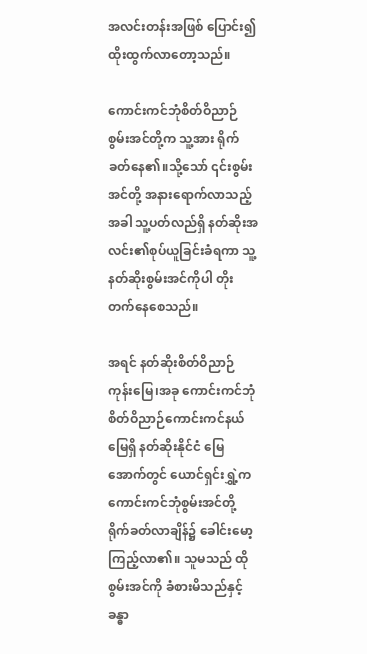အလင်းတန်းအဖြစ် ပြောင်း၍ ထိုးထွက်လာတော့သည်။

ကောင်းကင်ဘုံစိတ်ဝိညာဉ်စွမ်းအင်တို့က သူ့အား ရိုက်ခတ်နေ၏။သို့သော် ၎င်းစွမ်းအင်တို့ အနားရောက်လာသည့်အခါ သူ့ပတ်လည်ရှိ နတ်ဆိုးအလင်း၏စုပ်ယူခြင်းခံရကာ သူ့နတ်ဆိုးစွမ်းအင်ကိုပါ တိုးတက်နေစေသည်။

အရင် နတ်ဆိုးစိတ်ဝိညာဉ်ကုန်းမြေ၊အခု ကောင်းကင်ဘုံစိတ်ဝိညာဉ်ကောင်းကင်နယ်မြေရှိ နတ်ဆိုးနိုင်ငံ မြေအောက်တွင် ယောင်ရှင်းရွှဲ့က ကောင်းကင်ဘုံစွမ်းအင်တို့ ရိုက်ခတ်လာချိန်၌ ခေါင်းမော့ကြည့်လာ၏။ သူမသည် ထိုစွမ်းအင်ကို ခံစားမိသည်နှင့် ခန္ဓာ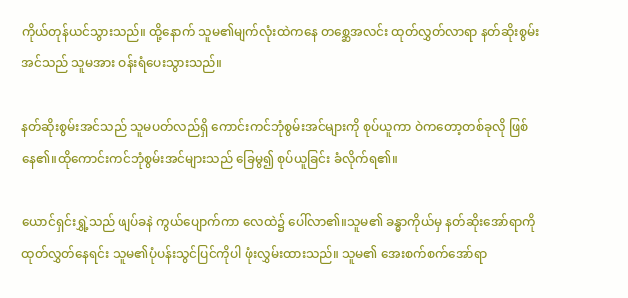ကိုယ်တုန်ယင်သွားသည်။ ထို့နောက် သူမ၏မျက်လုံးထဲကနေ တစ္ဆေအလင်း ထုတ်လွှတ်လာရာ နတ်ဆိုးစွမ်းအင်သည် သူမအား ဝန်းရံပေးသွားသည်။

နတ်ဆိုးစွမ်းအင်သည် သူမပတ်လည်ရှိ ကောင်းကင်ဘုံစွမ်းအင်များကို စုပ်ယူကာ ဝဲကတော့တစ်ခုလို ဖြစ်နေ၏။ထိုကောင်းကင်ဘုံစွမ်းအင်များသည် ခြေမွ၍ စုပ်ယူခြင်း ခံလိုက်ရ၏။

ယောင်ရှင်းရွှဲ့သည် ဖျပ်ခနဲ ကွယ်ပျောက်ကာ လေထဲ၌ ပေါ်လာ၏။သူမ၏ ခန္ဓာကိုယ်မှ နတ်ဆိုးအော်ရာကို ထုတ်လွှတ်နေရင်း သူမ၏ပုံပန်းသွင်ပြင်ကိုပါ ဖုံးလွှမ်းထားသည်။ သူမ၏ အေးစက်စက်အော်ရာ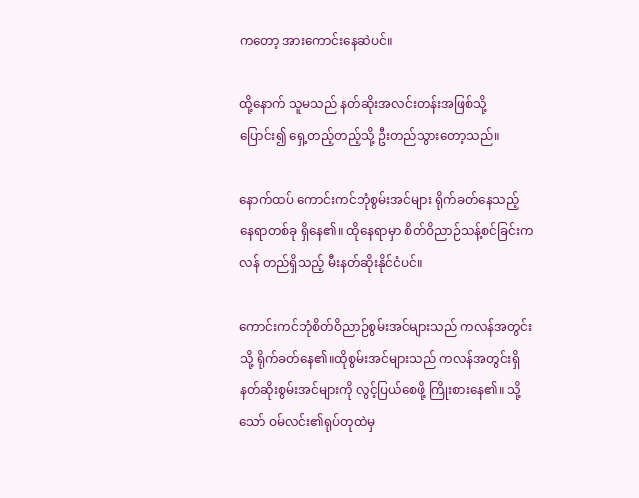ကတော့ အားကောင်းနေဆဲပင်။

ထို့နောက် သူမသည် နတ်ဆိုးအလင်းတန်းအဖြစ်သို့ ပြောင်း၍ ရှေ့တည့်တည့်သို့ ဦးတည်သွားတော့သည်။

နောက်ထပ်‌ ကောင်းကင်ဘုံစွမ်းအင်များ ရိုက်ခတ်နေသည့် နေရာတစ်ခု ရှိနေ၏။ ထိုနေရာမှာ စိတ်ဝိညာဉ်သန့်စင်ခြင်းကလန် တည်ရှိသည့် မီးနတ်ဆိုးနိုင်ငံပင်။

ကောင်းကင်ဘုံစိတ်ဝိညာဉ်စွမ်းအင်များသည် ကလန်အတွင်းသို့ ရိုက်ခတ်နေ၏။ထိုစွမ်းအင်များသည် ကလန်အတွင်းရှိ နတ်ဆိုးစွမ်းအင်များကို လွင့်ပြယ်စေဖို့ ကြိုးစားနေ၏။ သို့သော် ဝမ်လင်း၏ရုပ်တုထဲမှ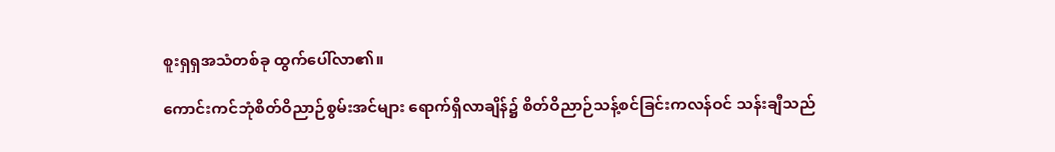စူးရှရှအသံတစ်ခု ထွက်ပေါ်လာ၏။

ကောင်းကင်ဘုံစိတ်ဝိညာဉ်စွမ်းအင်များ ရောက်ရှိလာချိန်၌ စိတ်ဝိညာဉ်သန့်စင်ခြင်းကလန်ဝင် သန်းချီသည်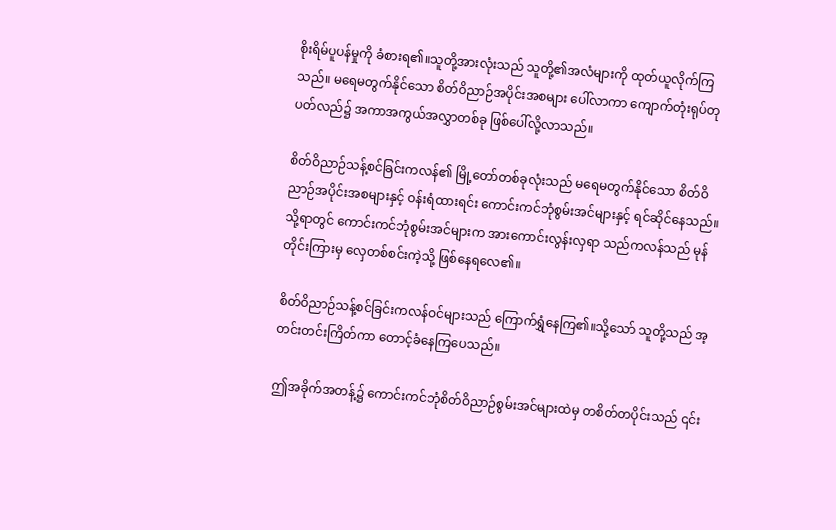စိုးရိမ်ပူပန်မှုကို ခံစားရ၏။သူတို့အားလုံးသည် သူတို့၏အလံများကို ထုတ်ယူလိုက်ကြသည်။ မရေမတွက်နိုင်သော စိတ်ဝိညာဉ်အပိုင်းအစများ ပေါ်လာကာ ကျောက်တုံးရုပ်တုပတ်လည်၌ အကာအကွယ်အလွှာတစ်ခု ဖြစ်ပေါ်လို့လာသည်။

စိတ်ဝိညာဉ်သန့်စင်ခြင်းကလန်၏ မြို့တော်တစ်ခုလုံးသည် မရေမတွက်နိုင်သော စိတ်ဝိညာဉ်အပိုင်းအစများနှင့် ဝန်းရံထားရင်း ကောင်းကင်ဘုံစွမ်းအင်များနှင့် ရင်ဆိုင်နေသည်။သို့ရာတွင် ကောင်းကင်ဘုံစွမ်းအင်များက အားကောင်းလွန်းလှရာ သည်ကလန်သည် မုန်တိုင်းကြားမှ လှေတစ်စင်းကဲ့သို့ ဖြစ်နေရလေ၏။

စိတ်ဝိညာဉ်သန့်စင်ခြင်းကလန်ဝင်များသည် ကြောက်ရွှံနေကြ၏။သို့သော် သူတို့သည် အ့တင်းတင်းကြိတ်ကာ တောင့်ခံနေကြပေသည်။

ဤအခိုက်အတန့်၌ ကောင်းကင်ဘုံစိတ်ဝိညာဉ်စွမ်းအင်များထဲမှ တစိတ်တပိုင်းသည် ၎င်း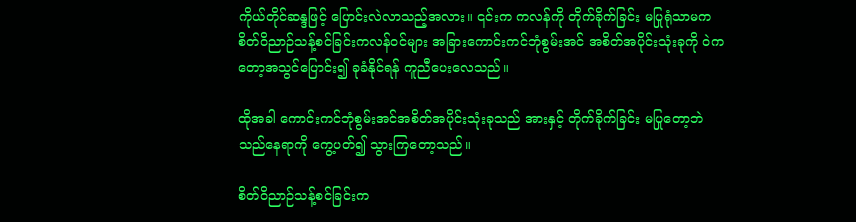ကိုယ်တိုင်ဆန္ဒဖြင့် ပြောင်းလဲလာသည့်အလား။ ၎င်းက ကလန်ကို တိုက်ခိုက်ခြင်း မပြုရုံသာမက စိတ်ဝိညာဉ်သန့်စင်ခြင်းကလန်ဝင်များ အခြားကောင်းကင်ဘုံစွမ်းအင် အစိတ်အပိုင်းသုံးခုကို ဝဲကတော့အသွင်ပြောင်း၍ ခုခံနိုင်ရန် ကူညီပေးလေသည်။

ထိုအခါ ကောင်းကင်ဘုံစွမ်းအင်အစိတ်အပိုင်းသုံးခုသည် အားနှင့် တိုက်ခိုက်ခြင်း မပြုတော့ဘဲ သည်နေရာကို ကွေ့ပတ်၍ သွားကြတော့သည်။

စိတ်ဝိညာဉ်သန့်စင်ခြင်းက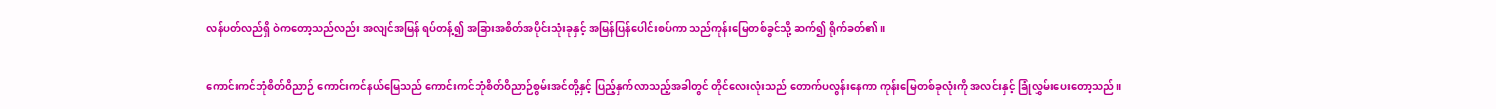လန်ပတ်လည်ရှိ ဝဲကတော့သည်လည်း အလျင်အမြန် ရပ်တန့်၍ အခြားအစိတ်အပိုင်းသုံးခုနှင့် အမြန်ပြန်ပေါင်းစပ်ကာ သည်ကုန်းမြေတစ်ခွင်သို့ ဆက်၍ ရိုက်ခတ်၏။

ကောင်းကင်ဘုံစိတ်ဝိညာဉ် ကောင်းကင်နယ်မြေသည် ကောင်းကင်ဘုံစိတ်ဝိညာဉ်စွမ်းအင်တို့နှင့် ပြည့်နှက်လာသည့်အခါတွင် တိုင်လေးလုံးသည် တောက်ပလွန်းနေကာ ကုန်းမြေတစ်ခုလုံးကို အလင်းနှင့် ခြုံလွှမ်းပေးတော့သည်။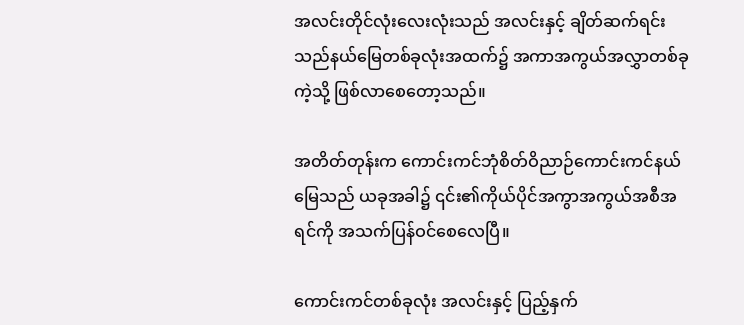အလင်းတိုင်လုံးလေးလုံးသည် အလင်းနှင့် ချိတ်ဆက်ရင်း သည်နယ်မြေတစ်ခုလုံးအထက်၌ အကာအကွယ်အလွှာတစ်ခုကဲ့သို့ ဖြစ်လာစေတော့သည်။

အတိတ်တုန်းက ကောင်းကင်ဘုံစိတ်ဝိညာဉ်ကောင်းကင်နယ်မြေသည် ယခုအခါ၌ ၎င်း၏ကိုယ်ပိုင်အကွာအကွယ်အစီအရင်ကို အသက်ပြန်ဝင်စေလေပြီ။

ကောင်းကင်တစ်ခုလုံး အလင်းနှင့် ပြည့်နှက်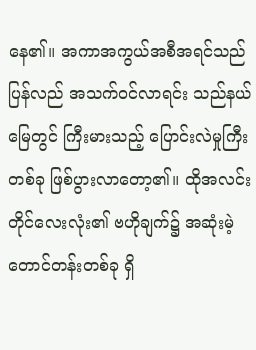နေ၏။ အကာအကွယ်အစီအရင်သည် ပြန်လည် အသက်ဝင်လာရင်း သည်နယ်မြေတွင် ကြီးမားသည့် ပြောင်းလဲမှုကြီးတစ်ခု ဖြစ်ပွားလာတော့၏။ ထိုအလင်းတိုင်လေးလုံး၏ ဗဟိုချက်၌ အဆုံးမဲ့ တောင်တန်းတစ်ခု ရှိ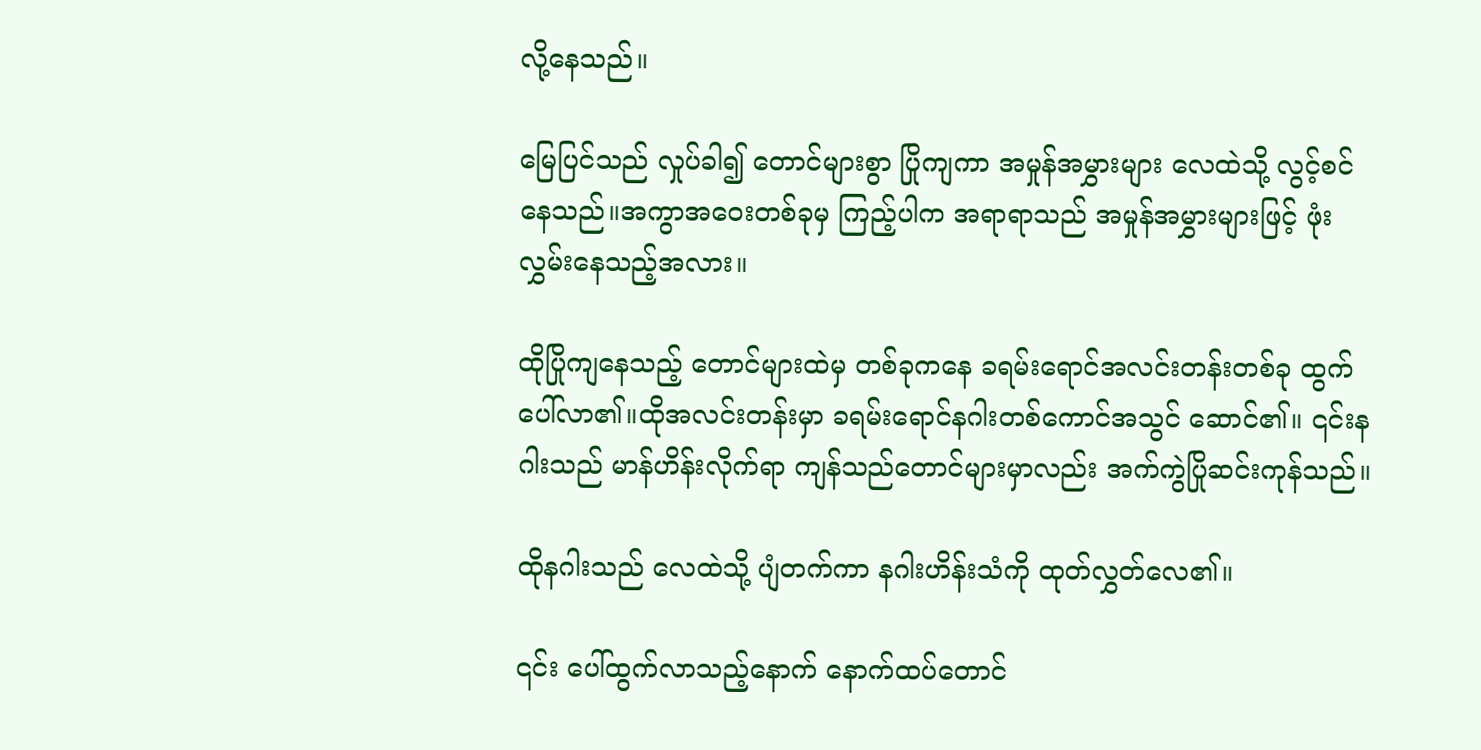လို့နေသည်။

မြေပြင်သည် လှုပ်ခါ၍ တောင်များစွာ ပြိုကျကာ အမှုန်အမွှားများ လေထဲသို့ လွင့်စင်နေသည်။အကွာအဝေးတစ်ခုမှ ကြည့်ပါက အရာရာသည် အမှုန်အမွှားများဖြင့် ဖုံးလွှမ်းနေသည့်အလား။

ထိုပြိုကျနေသည့် တောင်များထဲမှ တစ်ခုကနေ ခရမ်းရောင်အလင်းတန်းတစ်ခု ထွက်ပေါ်လာ၏။ထိုအလင်းတန်းမှာ ခရမ်းရောင်နဂါးတစ်ကောင်အသွင် ဆောင်၏။ ၎င်းနဂါးသည် မာန်ဟိန်းလိုက်ရာ ကျန်သည်တောင်များမှာလည်း အက်ကွဲပြိုဆင်းကုန်သည်။

ထိုနဂါးသည် လေထဲသို့ ပျံတက်ကာ နဂါးဟိန်းသံကို ထုတ်လွှတ်လေ၏။

၎င်း ပေါ်ထွက်လာသည့်နောက် နောက်ထပ်တောင်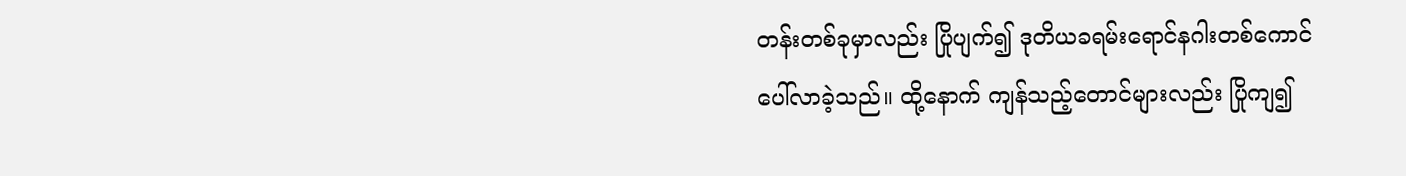တန်းတစ်ခုမှာလည်း ပြိုပျက်၍ ဒုတိယခရမ်းရောင်နဂါးတစ်ကောင် ပေါ်လာခဲ့သည်။ ထို့နောက် ကျန်သည့်တောင်များလည်း ပြိုကျ၍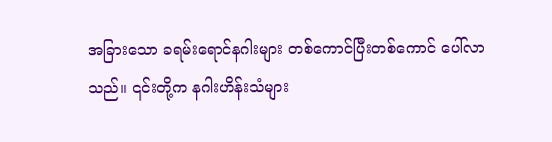အခြားသော ခရမ်းရောင်နဂါးများ တစ်ကောင်ပြီးတစ်ကောင် ပေါ်လာသည်။ ၎င်းတို့က နဂါးဟိန်းသံများ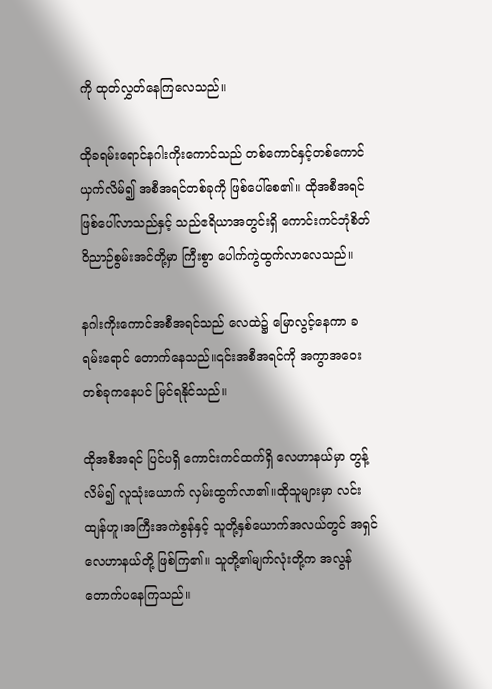ကို ထုတ်လွှတ်နေကြလေသည်။

ထိုခရမ်းရောင်နဂါးကိုးကောင်သည် တစ်ကောင်နှင့်တစ်ကောင် ယှက်လိမ်၍ အစီအရင်တစ်ခုကို ဖြစ်ပေါ်စေ၏။ ထိုအစီအရင် ဖြစ်ပေါ်လာသည်နှင့် သည်ဧရိယာအတွင်းရှိ ကောင်းကင်ဘုံစိတ်ဝိညာဉ်စွမ်းအင်တို့မှာ ကြီးစွာ ပေါက်ကွဲထွက်လာလေသည်။

နဂါးကိုးကောင်အစီအရင်သည် လေထဲ၌ မြောလွင့်နေကာ ခရမ်းရောင် တောက်နေသည်။၎င်းအစီအရင်ကို အကွာအဝေးတစ်ခုကနေပင် မြင်ရနိုင်သည်။

ထိုအစီအရင် ပြင်ပရှိ ကောင်းကင်ထက်ရှိ လေဟာနယ်မှာ တွန့်လိမ်၍ လူသုံးယောက် လှမ်းထွက်လာ၏။ထိုသူများမှာ လင်းထျန်ဟူ၊အကြီးအကဲစွန်နှင့် သူတို့နှစ်ယောက်အလယ်တွင် အရှင်လေဟာနယ်တို့ ဖြစ်ကြ၏။ သူတို့၏မျက်လုံးတို့က အလွန်တောက်ပနေကြသည်။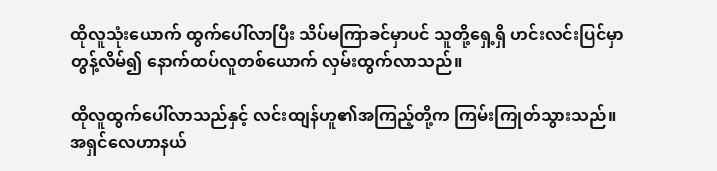ထိုလူသုံးယောက် ထွက်ပေါ်လာပြီး သိပ်မကြာခင်မှာပင် သူတို့ရှေ့ရှိ ဟင်းလင်းပြင်မှာ တွန့်လိမ်၍ နောက်ထပ်လူတစ်ယောက် လှမ်းထွက်လာသည်။

ထိုလူထွက်ပေါ်လာသည်နှင့် လင်းထျန်ဟူ၏အကြည့်တို့က ကြမ်းကြုတ်သွားသည်။အရှင်လေဟာနယ်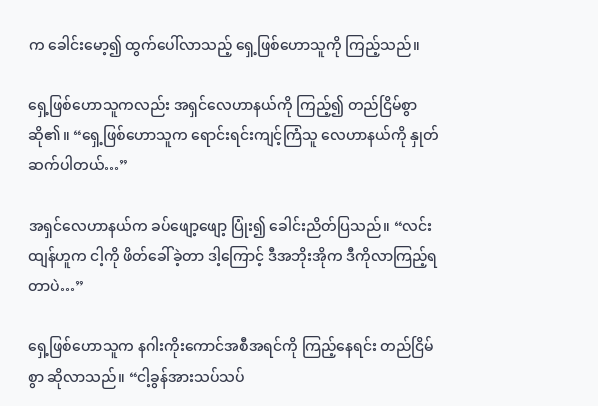က ခေါင်းမော့၍ ထွက်ပေါ်လာသည့် ရှေ့ဖြစ်ဟောသူကို ကြည့်သည်။

ရှေ့ဖြစ်ဟောသူကလည်း အရှင်လေဟာနယ်ကို ကြည့်၍ တည်ငြိမ်စွာ ဆို၏။ “ရှေ့ဖြစ်ဟောသူက ရောင်းရင်းကျင့်ကြံသူ လေဟာနယ်ကို နှုတ်ဆက်ပါတယ်…”

အရှင်လေဟာနယ်က ခပ်ဖျော့ဖျော့ ပြုံး၍ ခေါင်းညိတ်ပြသည်။ “လင်းထျန်ဟူက ငါ့ကို ဖိတ်ခေါ်ခဲ့တာ ဒါ့ကြောင့် ဒီအဘိုးအိုက ဒီကိုလာကြည့်ရတာပဲ…”

ရှေ့ဖြစ်ဟောသူက နဂါးကိုးကောင်အစီအရင်ကို ကြည့်နေရင်း တည်ငြိမ်စွာ ဆိုလာသည်။ “ငါ့ခွန်အားသပ်သပ်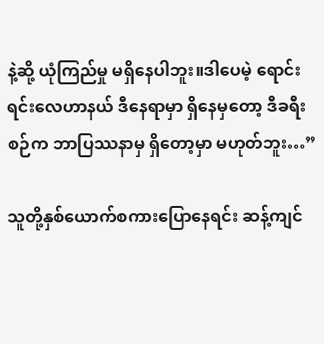နဲ့ဆို့ ယုံကြည်မှု မရှိနေပါဘူး။ဒါပေမဲ့ ရောင်းရင်းလေဟာနယ် ဒီနေရာမှာ ရှိနေမှတော့ ဒီခရီးစဉ်က ဘာပြဿနာမှ ရှိတော့မှာ မဟုတ်ဘူး…”

သူတို့နှစ်ယောက်စကားပြောနေရင်း ဆန့်ကျင်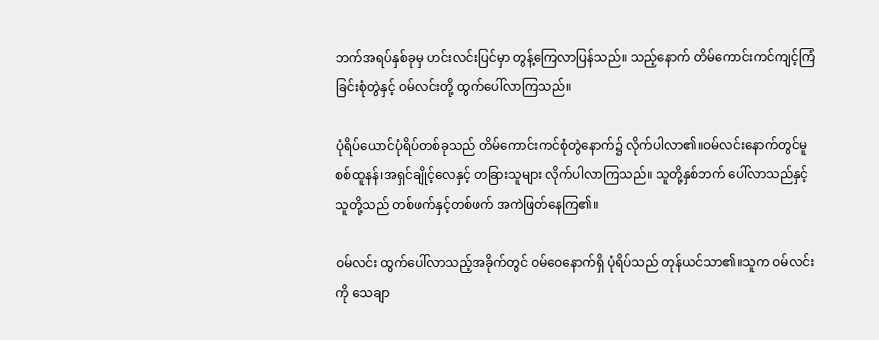ဘက်အရပ်နှစ်ခုမှ ဟင်းလင်းပြင်မှာ တွန့်ကြေလာပြန်သည်။ သည့်နောက် တိမ်ကောင်းကင်ကျင့်ကြံခြင်းစုံတွဲနှင့် ဝမ်လင်းတို့ ထွက်ပေါ်လာကြသည်။

ပုံရိပ်ယောင်ပုံရိပ်တစ်ခုသည် တိမ်ကောင်းကင်စုံတွဲနောက်၌ လိုက်ပါလာ၏။ဝမ်လင်းနောက်တွင်မူ စစ်ထူနန်၊အရှင်ချိုင့်လေနှင့် တခြားသူများ လိုက်ပါလာကြသည်။ သူတို့နှစ်ဘက် ပေါ်လာသည်နှင့် သူတို့သည် တစ်ဖက်နှင့်တစ်ဖက် အကဲဖြတ်နေကြ၏။

ဝမ်လင်း ထွက်ပေါ်လာသည့်အခိုက်တွင် ဝမ်ဝေနောက်ရှိ ပုံရိပ်သည် တုန်ယင်သာ၏။သူက ဝမ်လင်းကို သေချာ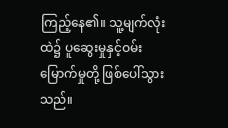ကြည့်နေ၏။ သူ့မျက်လုံးထဲ၌ ပူဆွေးမှုနှင့်ဝမ်းမြောက်မှုတို့ ဖြစ်ပေါ်သွားသည်။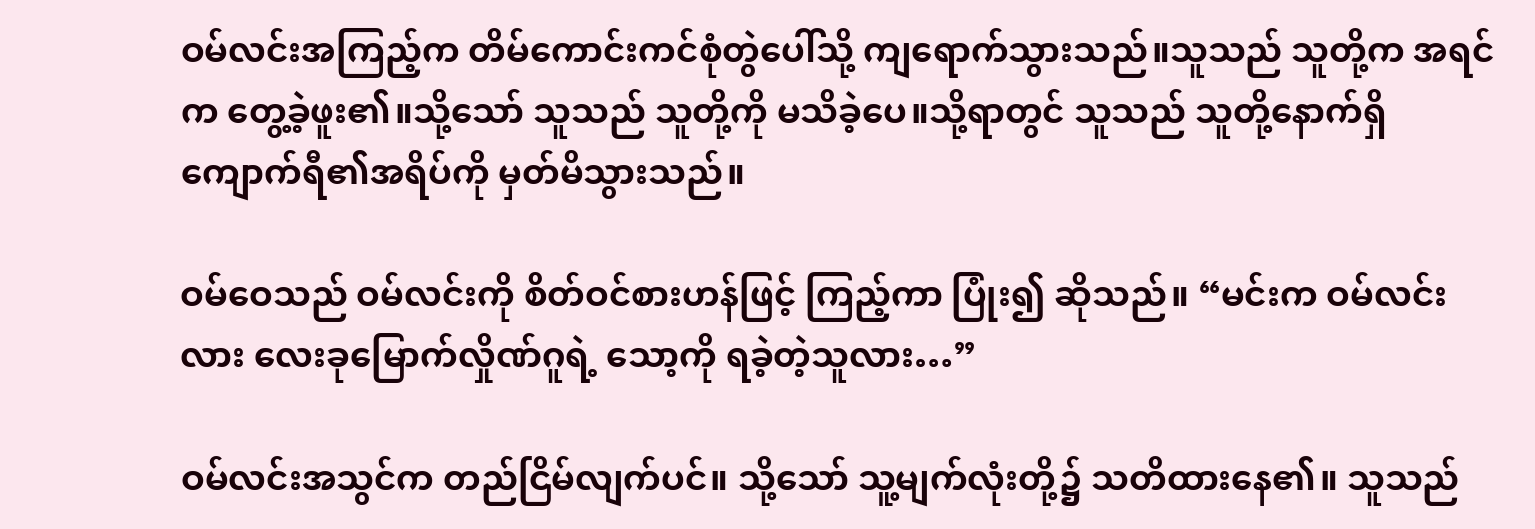ဝမ်လင်းအကြည့်က တိမ်ကောင်းကင်စုံတွဲပေါ်သို့ ကျရောက်သွားသည်။သူသည် သူတို့က အရင်က တွေ့ခဲ့ဖူး၏။သို့သော် သူသည် သူတို့ကို မသိခဲ့ပေ။သို့ရာတွင် သူသည် သူတို့နောက်ရှိ ကျောက်ရီ၏အရိပ်ကို မှတ်မိသွားသည်။

ဝမ်ဝေသည် ဝမ်လင်းကို စိတ်ဝင်စားဟန်ဖြင့် ကြည့်ကာ ပြုံး၍ ဆိုသည်။ “မင်းက ဝမ်လင်းလား လေးခုမြောက်လှိုဏ်ဂူရဲ့ သော့ကို ရခဲ့တဲ့သူလား…”

ဝမ်လင်းအသွင်က တည်ငြိမ်လျက်ပင်။ သို့သော် သူ့မျက်လုံးတို့၌ သတိထားနေ၏။ သူသည်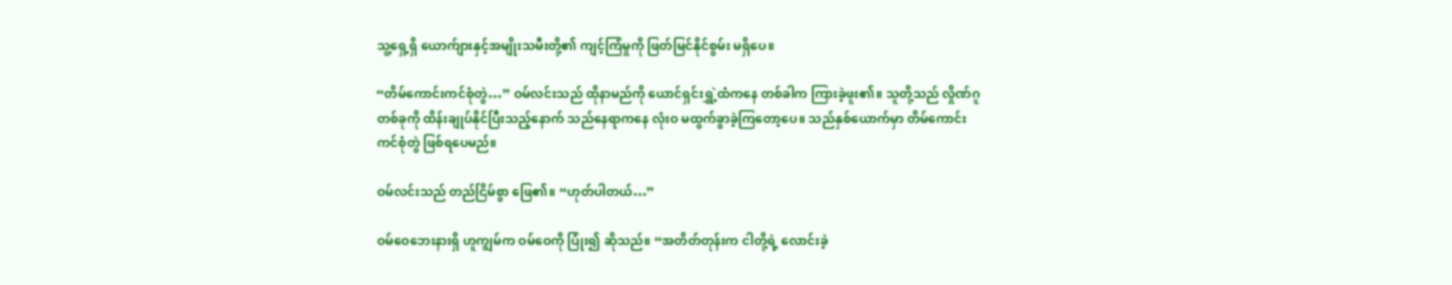သူ့ရှေ့ရှိ ယောက်ျားနှင့်အမျိုးသမီးတို့၏ ကျင့်ကြံမှုကို ဖြတ်မြင်နိုင်စွမ်း မရှိပေ။

“တိမ်ကောင်းကင်စုံတွဲ…” ဝမ်လင်းသည် ထိုနာမည်ကို ယောင်ရှင်းရွှဲ့ထံကနေ တစ်ခါက ကြားခဲ့ဖူး၏။ သူတို့သည် လှိုဏ်ဂူတစ်ခုကို ထိန်းချုပ်နိုင်ပြီးသည့်နောက် သည်နေရာကနေ လုံးဝ မထွက်ခွာခဲ့ကြတော့ပေ။ သည်နှစ်ယောက်မှာ တိမ်ကောင်းကင်စုံတွဲ ဖြစ်ရပေမည်။

ဝမ်လင်းသည် တည်ငြိမ်စွာ ဖြေ၏။ “ဟုတ်ပါတယ်…”

ဝမ်ဝေဘေးနားရှိ ဟူကျွမ်က ဝမ်ဝေကို ပြုံး၍ ဆိုသည်။ “အတိတ်တုန်းက ငါတို့ရဲ့ လောင်းခဲ့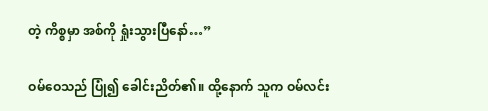တဲ့ ကိစ္စမှာ အစ်ကို ရှုံးသွားပြီနော်…”

ဝမ်ဝေသည် ပြုံ၍ ခေါင်းညိတ်၏။ ထို့နောက် သူက ဝမ်လင်း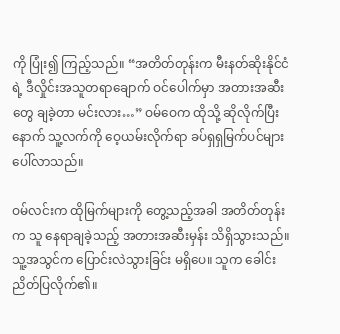ကို ပြုံး၍ ကြည့်သည်။ “အတိတ်တုန်းက မီးနတ်ဆိုးနိုင်ငံရဲ့ ဒီလှိုင်းအသူတရာချောက် ဝင်ပေါက်မှာ အတားအဆီးတွေ ချခဲ့တာ မင်းလား…” ဝမ်ဝေက ထိုသို့ ဆိုလိုက်ပြီးနောက် သူ့လက်ကို ဝေ့ယမ်းလိုက်ရာ ခပ်ရှရှမြက်ပင်များ ပေါ်လာသည်။

ဝမ်လင်းက ထိုမြက်များကို တွေ့သည့်အခါ အတိတ်တုန်းက သူ နေရာချခဲ့သည့် အတားအဆီးမှန်း သိရှိသွားသည်။ သူ့အသွင်က ပြောင်းလဲသွားခြင်း မရှိပေ။ သူက ခေါင်းညိတ်ပြလိုက်၏။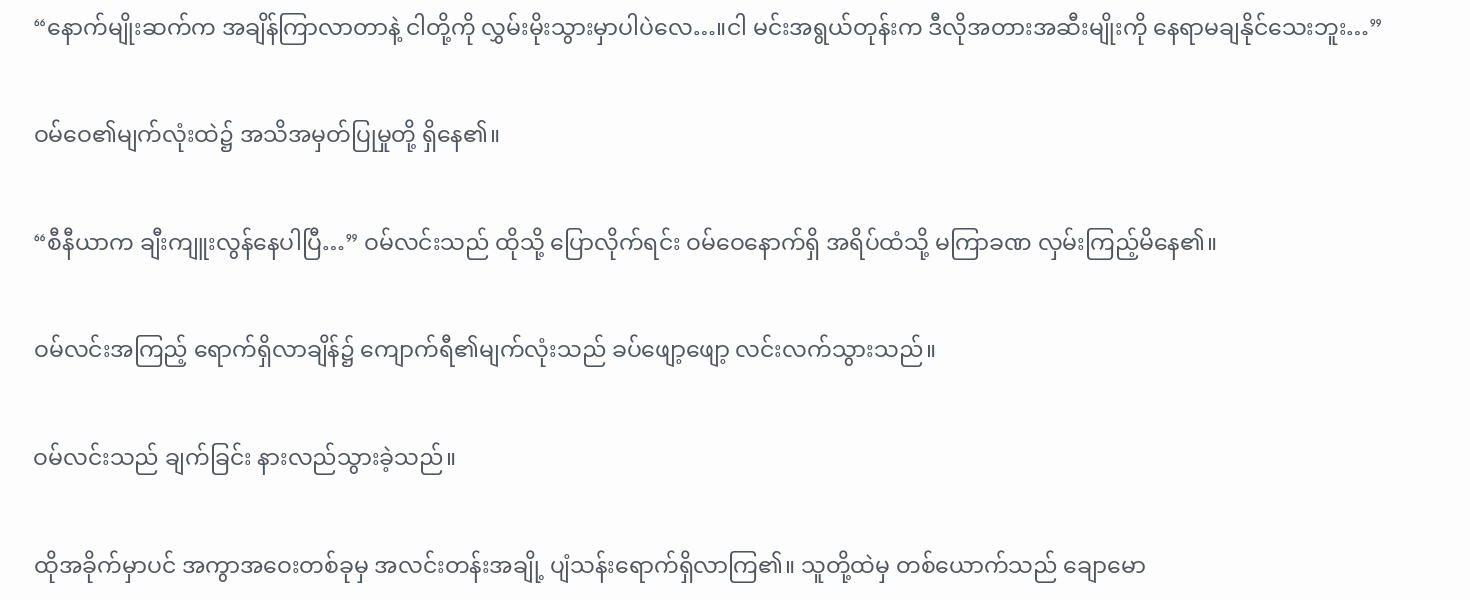“နောက်မျိုးဆက်က အချိန်ကြာလာတာနဲ့ ငါတို့ကို လွှမ်းမိုးသွားမှာပါပဲလေ…။ငါ မင်းအရွယ်တုန်းက ဒီလိုအတားအဆီးမျိုးကို နေရာမချနိုင်သေးဘူး…”

ဝမ်ဝေ၏မျက်လုံးထဲ၌ အသိအမှတ်ပြုမှုတို့ ရှိနေ၏။

“စီနီယာက ချီးကျူးလွန်နေပါပြီ…” ဝမ်လင်းသည် ထိုသို့ ပြောလိုက်ရင်း ဝမ်ဝေနောက်ရှိ အရိပ်ထံသို့ မကြာခဏ လှမ်းကြည့်မိနေ၏။

ဝမ်လင်းအကြည့် ရောက်ရှိလာချိန်၌ ကျောက်ရီ၏မျက်လုံးသည် ခပ်ဖျော့ဖျော့ လင်းလက်သွားသည်။

ဝမ်လင်းသည် ချက်ခြင်း နားလည်သွားခဲ့သည်။

ထိုအခိုက်မှာပင် အကွာအဝေးတစ်ခုမှ အလင်းတန်းအချို့ ပျံသန်းရောက်ရှိလာကြ၏။ သူတို့ထဲမှ တစ်ယောက်သည် ချောမော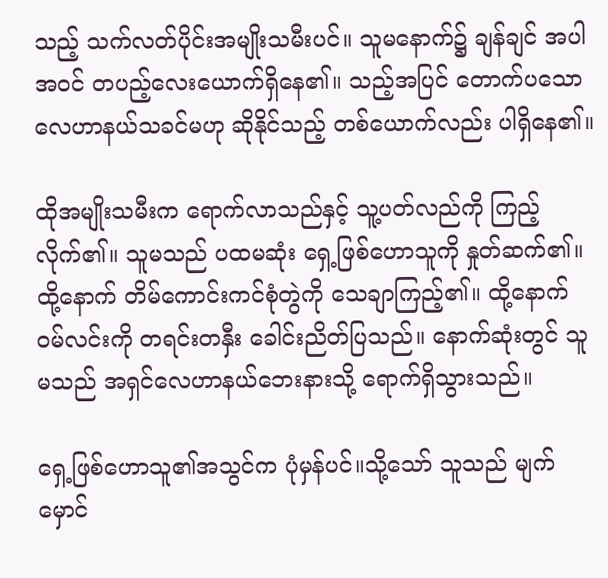သည့် သက်လတ်ပိုင်းအမျိုးသမီးပင်။ သူမနောက်၌ ချန်ချင် အပါအဝင် တပည့်လေးယောက်ရှိနေ၏။ သည့်အပြင် တောက်ပသောလေဟာနယ်သခင်မဟု ဆိုနိုင်သည့် တစ်ယောက်လည်း ပါရှိနေ၏။

ထိုအမျိုးသမီးက ရောက်လာသည်နှင့် သူ့ပတ်လည်ကို ကြည့်လိုက်၏။ သူမသည် ပထမဆုံး ရှေ့ဖြစ်ဟောသူကို နှုတ်ဆက်၏။ထို့နောက် တိမ်ကောင်းကင်စုံတွဲကို သေချာကြည့်၏။ ထို့နောက် ဝမ်လင်းကို တရင်းတနှီး ခေါင်းညိတ်ပြသည်။ နောက်ဆုံးတွင် သူမသည် အရှင်လေဟာနယ်ဘေးနားသို့ ရောက်ရှိသွားသည်။

ရှေ့ဖြစ်ဟောသူ၏အသွင်က ပုံမှန်ပင်။သို့သော် သူသည် မျက်မှောင်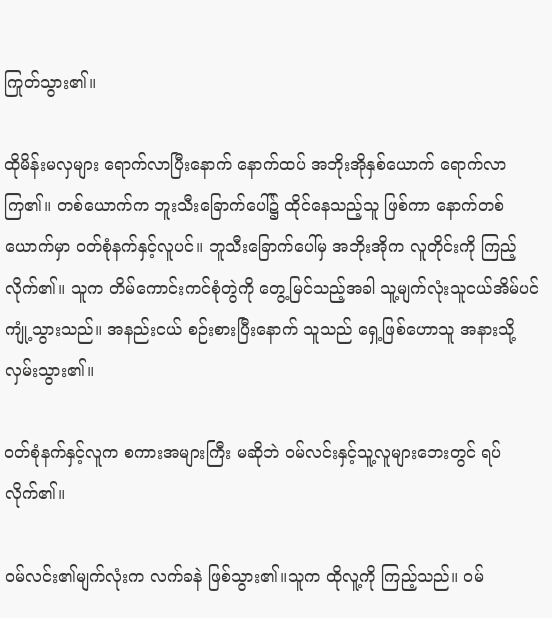ကြုတ်သွား၏။

ထိုမိန်းမလှများ ရောက်လာပြီးနောက် နောက်ထပ် အဘိုးအိုနှစ်ယောက် ရောက်လာကြ၏။ တစ်ယောက်က ဘူးသီးခြောက်ပေါ်၌ ထိုင်နေသည့်သူ ဖြစ်ကာ နောက်တစ်ယောက်မှာ ဝတ်စုံနက်နှင့်လူပင်။ ဘူသီးခြောက်ပေါ်မှ အဘိုးအိုက လူတိုင်းကို ကြည့်လိုက်၏။ သူက တိမ်ကောင်းကင်စုံတွဲကို တွေ့မြင်သည့်အခါ သူ့မျက်လုံးသူငယ်အိမ်ပင် ကျုံ့သွားသည်။ အနည်းငယ် စဉ်းစားပြီးနောက် သူသည် ရှေ့ဖြစ်ဟောသူ အနားသို့ လှမ်းသွား၏။

ဝတ်စုံနက်နှင့်လူက စကားအများကြီး မဆိုဘဲ ဝမ်လင်းနှင့်သူ့လူများဘေးတွင် ရပ်လိုက်၏။

ဝမ်လင်း၏မျက်လုံးက လက်ခနဲ ဖြစ်သွား၏။သူက ထိုလူ့ကို ကြည့်သည်။ ဝမ်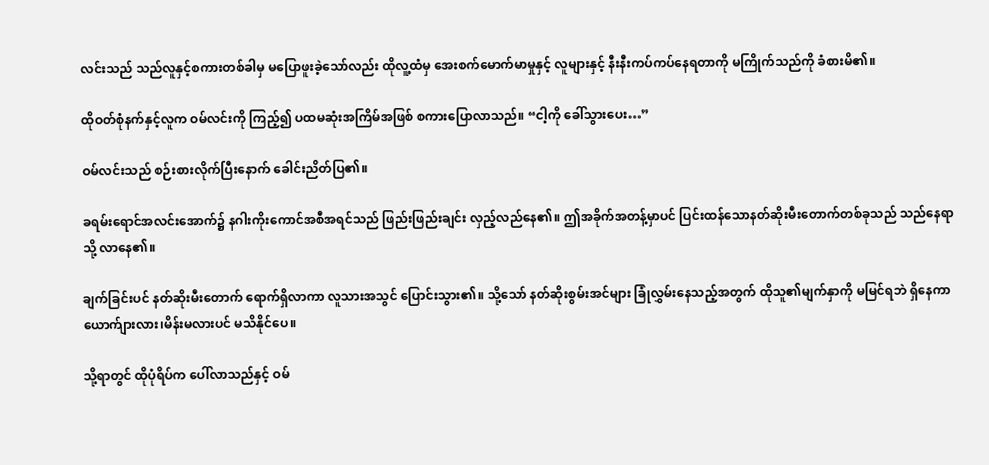လင်းသည် သည်လူနှင့်စကားတစ်ခါမှ မပြောဖူးခဲ့သော်လည်း ထိုလူ့ထံမှ အေးစက်မောက်မာမှုနှင့် လူများနှင့် နီးနီးကပ်ကပ်နေရတာကို မကြိုက်သည်ကို ခံစားမိ၏။

ထိုဝတ်စုံနက်နှင့်လူက ဝမ်လင်းကို ကြည့်၍ ပထမဆုံးအကြိမ်အဖြစ် စကားပြောလာသည်။ “ငါ့ကို ခေါ်သွားပေး…”

ဝမ်လင်းသည် စဉ်းစားလိုက်ပြီးနောက် ခေါင်းညိတ်ပြ၏။

ခရမ်းရောင်အလင်းအောက်၌ နဂါးကိုးကောင်အစီအရင်သည် ဖြည်းဖြည်းချင်း လှည့်လည်နေ၏။ ဤအခိုက်အတန့်မှာပင် ပြင်းထန်သောနတ်ဆိုးမီးတောက်တစ်ခုသည် သည်နေရာသို့ လာနေ၏။

ချက်ခြင်းပင် နတ်ဆိုးမီးတောက် ရောက်ရှိလာကာ လူသားအသွင် ပြောင်းသွား၏။ သို့သော် နတ်ဆိုးစွမ်းအင်များ ခြုံလွှမ်းနေသည့်အတွက် ထိုသူ၏မျက်နှာကို မမြင်ရဘဲ ရှိနေကာ ယောက်ျားလား၊မိန်းမလားပင် မသိနိုင်ပေ။

သို့ရာတွင် ထိုပုံရိပ်က ပေါ်လာသည်နှင့် ဝမ်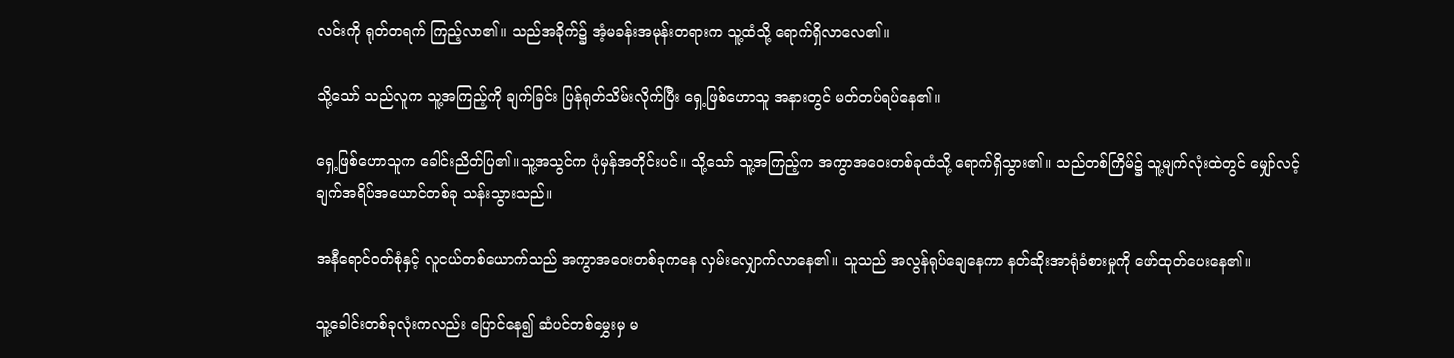လင်းကို ရုတ်တရက် ကြည့်လာ၏။ သည်အခိုက်၌ အံ့မခန်းအမုန်းတရားက သူ့ထံသို့ ရောက်ရှိလာလေ၏။

သို့သော် သည်လူက သူ့အကြည့်ကို ချက်ခြင်း ပြန်ရုတ်သိမ်းလိုက်ပြီး ရှေ့ဖြစ်ဟောသူ အနားတွင် မတ်တပ်ရပ်နေ၏။

ရှေ့ဖြစ်ဟောသူက ခေါင်းညိတ်ပြ၏။သူ့အသွင်က ပုံမှန်အတိုင်းပင်။ သို့သော် သူ့အကြည့်က အကွာအဝေးတစ်ခုထံသို့ ရောက်ရှိသွား၏။ သည်တစ်ကြိမ်၌ သူ့မျက်လုံးထဲတွင် မျှော်လင့်ချက်အရိပ်အယောင်တစ်ခု သန်းသွားသည်။

အနီရောင်ဝတ်စုံနှင့် လူငယ်တစ်ယောက်သည် အကွာအဝေးတစ်ခုကနေ လှမ်းလျှောက်လာနေ၏။ သူသည် အလွန်ရုပ်ချေနေကာ နတ်ဆိုးအာရုံခံစားမှုကို ဖော်ထုတ်ပေးနေ၏။

သူ့ခေါင်းတစ်ခုလုံးကလည်း ပြောင်နေ၍ ဆံပင်တစ်မွှေးမှ မ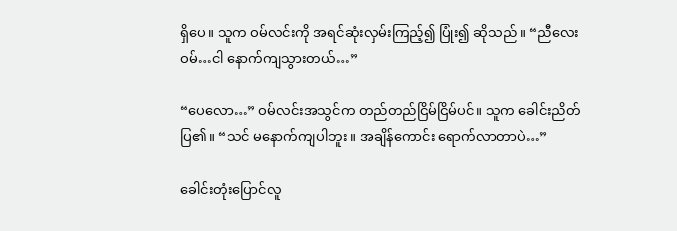ရှိပေ။ သူက ဝမ်လင်းကို အရင်ဆုံးလှမ်းကြည့်၍ ပြုံး၍ ဆိုသည်။ “ညီလေးဝမ်…ငါ နောက်ကျသွားတယ်…”

“ပေလော…” ဝမ်လင်းအသွင်က တည်တည်ငြိမ်ငြိမ်ပင်။ သူက ခေါင်းညိတ်ပြ၏။ “သင် မနောက်ကျပါဘူး။ အချိန်ကောင်း ရောက်လာတာပဲ…”

ခေါင်းတုံးပြောင်လူ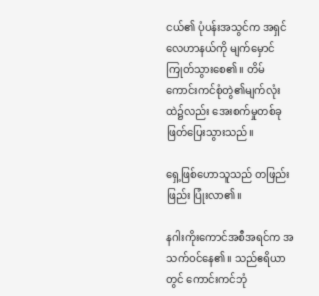ငယ်၏ ပုံပန်းအသွင်က အရှင်လေဟာနယ်ကို မျက်မှောင်ကြုတ်သွားစေ၏။ တိမ်ကောင်းကင်စုံတွဲ၏မျက်လုံးထဲ၌လည်း အေးစက်မှုတစ်ခု ဖြတ်ပြေးသွားသည်။

ရှေ့ဖြစ်ဟောသူသည် တဖြည်းဖြည်း ပြုံးလာ၏။

နဂါးကိုးကောင်အစီအရင်က အသက်ဝင်နေ၏။ သည်ဧရိယာတွင် ကောင်းကင်ဘုံ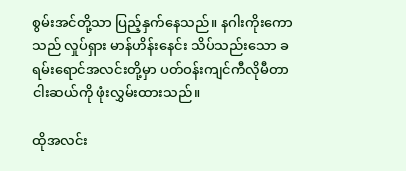စွမ်းအင်တို့သာ ပြည့်နှက်နေသည်။ နဂါးကိုးကောသည် လှုပ်ရှား မာန်ဟိန်းနေင်း သိပ်သည်းသော ခရမ်းရောင်အလင်းတို့မှာ ပတ်ဝန်းကျင်ကီလိုမီတာငါးဆယ်ကို ဖုံးလွှမ်းထားသည်။

ထိုအလင်း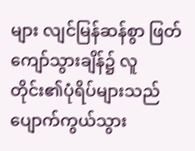များ လျင်မြန်ဆန်စွာ ဖြတ်ကျော်သွားချိန်၌ လူတိုင်း၏ပုံရိပ်များသည် ပျောက်ကွယ်သွား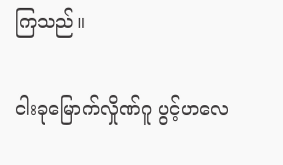ကြသည်။

ငါးခုမြောက်လှိုဏ်ဂူ ပွင့်ဟလေ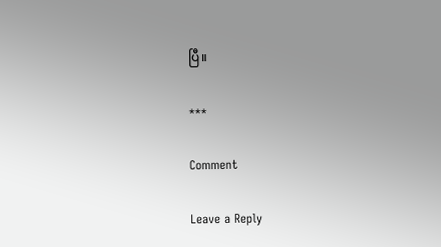ပြီ။

***

Comment

Leave a Reply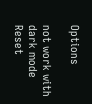Options

not work with dark mode
Reset